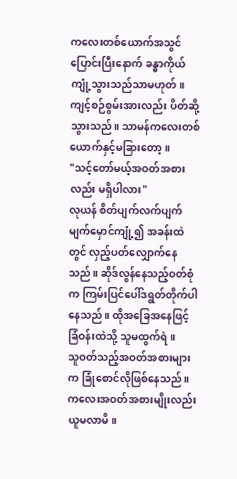ကလေးတစ်ယောက်အသွင်ပြောင်းပြီးနောက် ခန္ဓာကိုယ်ကျုံ့သွားသည်သာမဟုတ်။ ကျင့်စဉ်စွမ်းအားလည်း ပိတ်ဆို့သွားသည်။ သာမန်ကလေးတစ်ယောက်နှင့်မခြားတော့။
"သင့်တော်မယ့်အဝတ်အစားလည်း မရှိပါလား"
လုယန် စိတ်ပျက်လက်ပျက် မျက်မှောင်ကျုံ့၍ အခန်းထဲတွင် လှည့်ပတ်လျှောက်နေသည်။ ဆိုဒ်လွန်နေသည့်ဝတ်စုံက ကြမ်းပြင်ပေါ်ဒရွတ်တိုက်ပါနေသည်။ ထိုအခြေအနေဖြင့် ခြံဝန်းထဲသို့ သူမထွက်ရဲ။
သူဝတ်သည့်အဝတ်အစားများက ခြုံစောင်လိုဖြစ်နေသည်။ ကလေးအဝတ်အစားမျိုးလည်း ယူမလာမိ။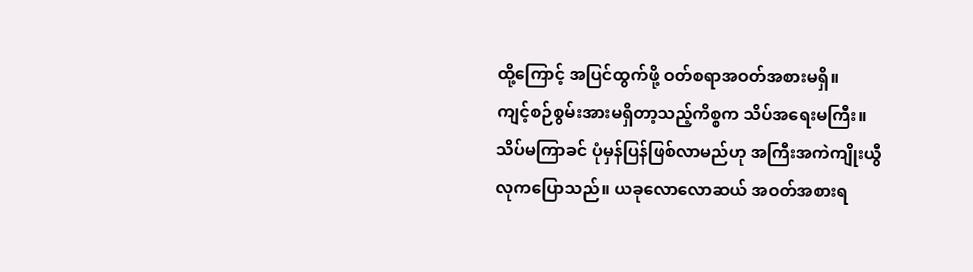ထို့ကြောင့် အပြင်ထွက်ဖို့ ဝတ်စရာအဝတ်အစားမရှိ။
ကျင့်စဉ်စွမ်းအားမရှိတာ့သည့်ကိစ္စက သိပ်အရေးမကြီး။ သိပ်မကြာခင် ပုံမှန်ပြန်ဖြစ်လာမည်ဟု အကြီးအကဲကျိုးယွီလုကပြောသည်။ ယခုလောလောဆယ် အဝတ်အစားရ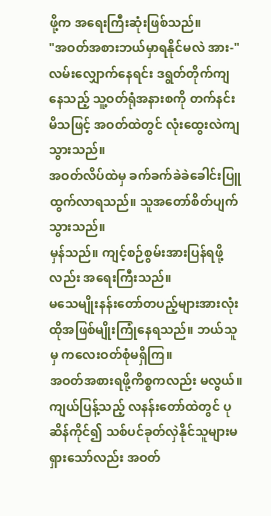ဖို့က အရေးကြီးဆုံးဖြစ်သည်။
"အဝတ်အစားဘယ်မှာရနိုင်မလဲ အား-"
လမ်းလျှောက်နေရင်း ဒရွတ်တိုက်ကျနေသည့် သူ့ဝတ်ရုံအနားစကို တက်နင်းမိသဖြင့် အဝတ်ထဲတွင် လုံးထွေးလဲကျသွားသည်။
အဝတ်လိပ်ထဲမှ ခက်ခက်ခဲခဲခေါင်းပြူထွက်လာရသည်။ သူအတော်စိတ်ပျက်သွားသည်။
မှန်သည်။ ကျင့်စဉ်စွမ်းအားပြန်ရဖို့လည်း အရေးကြီးသည်။
မသေမျိုးနန်းတော်တပည့်များအားလုံး ထိုအဖြစ်မျိုးကြုံနေရသည်။ ဘယ်သူမှ ကလေးဝတ်စုံမရှိကြ။
အဝတ်အစားရဖို့ကိစ္စကလည်း မလွယ်။ ကျယ်ပြန့်သည့် လနန်းတော်ထဲတွင် ပုဆိန်ကိုင်၍ သစ်ပင်ခုတ်လှဲနိုင်သူများမရှားသော်လည်း အဝတ်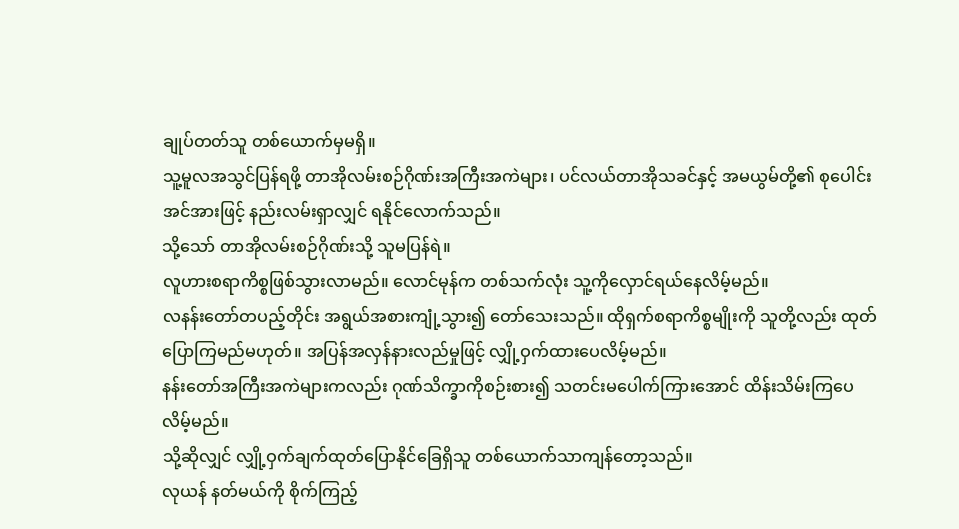ချုပ်တတ်သူ တစ်ယောက်မှမရှိ။
သူ့မူလအသွင်ပြန်ရဖို့ တာအိုလမ်းစဉ်ဂိုဏ်းအကြီးအကဲများ၊ ပင်လယ်တာအိုသခင်နှင့် အမယွမ်တို့၏ စုပေါင်းအင်အားဖြင့် နည်းလမ်းရှာလျှင် ရနိုင်လောက်သည်။
သို့သော် တာအိုလမ်းစဉ်ဂိုဏ်းသို့ သူမပြန်ရဲ။
လူဟားစရာကိစ္စဖြစ်သွားလာမည်။ လောင်မုန်က တစ်သက်လုံး သူ့ကိုလှောင်ရယ်နေလိမ့်မည်။
လနန်းတော်တပည့်တိုင်း အရွယ်အစားကျုံ့သွား၍ တော်သေးသည်။ ထိုရှက်စရာကိစ္စမျိုးကို သူတို့လည်း ထုတ်ပြောကြမည်မဟုတ်။ အပြန်အလှန်နားလည်မှုဖြင့် လျှို့ဝှက်ထားပေလိမ့်မည်။
နန်းတော်အကြီးအကဲများကလည်း ဂုဏ်သိက္ခာကိုစဉ်းစား၍ သတင်းမပေါက်ကြားအောင် ထိန်းသိမ်းကြပေလိမ့်မည်။
သို့ဆိုလျှင် လျှို့ဝှက်ချက်ထုတ်ပြောနိုင်ခြေရှိသူ တစ်ယောက်သာကျန်တော့သည်။
လုယန် နတ်မယ်ကို စိုက်ကြည့်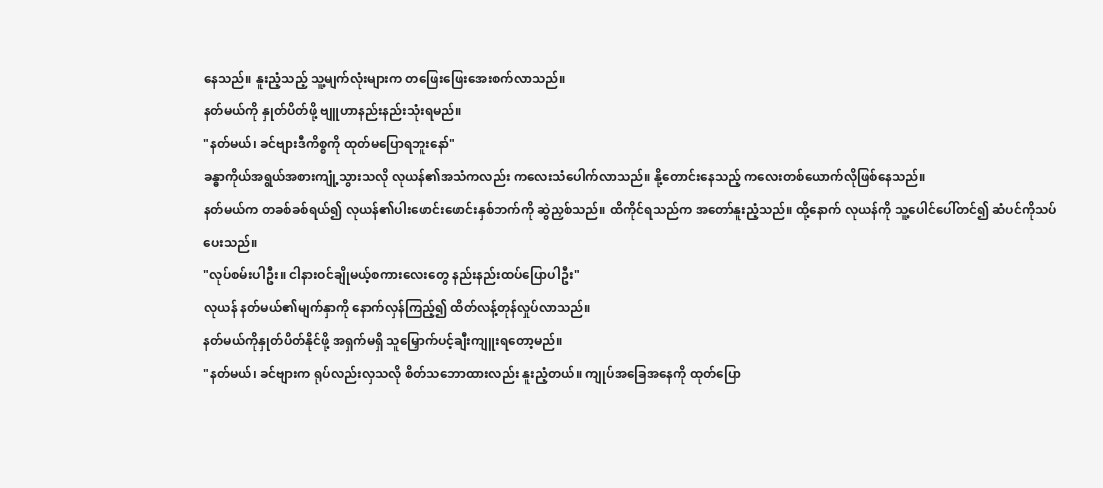နေသည်။ နူးညံ့သည့် သူ့မျက်လုံးများက တဖြေးဖြေးအေးစက်လာသည်။
နတ်မယ်ကို နှုတ်ပိတ်ဖို့ ဗျူဟာနည်းနည်းသုံးရမည်။
"နတ်မယ်၊ ခင်ဗျားဒီကိစ္စကို ထုတ်မပြောရဘူးနော်"
ခန္ဓာကိုယ်အရွယ်အစားကျုံ့သွားသလို လုယန်၏အသံကလည်း ကလေးသံပေါက်လာသည်။ နို့တောင်းနေသည့် ကလေးတစ်ယောက်လိုဖြစ်နေသည်။
နတ်မယ်က တခစ်ခစ်ရယ်၍ လုယန်၏ပါးဖောင်းဖောင်းနှစ်ဘက်ကို ဆွဲညှစ်သည်။ ထိကိုင်ရသည်က အတော်နူးညံ့သည်။ ထို့နောက် လုယန်ကို သူ့ပေါင်ပေါ်တင်၍ ဆံပင်ကိုသပ်ပေးသည်။
"လုပ်စမ်းပါဦး။ ငါနားဝင်ချိုမယ့်စကားလေးတွေ နည်းနည်းထပ်ပြောပါဦး"
လုယန် နတ်မယ်၏မျက်နှာကို နောက်လှန်ကြည့်၍ ထိတ်လန့်တုန်လှုပ်လာသည်။
နတ်မယ်ကိုနှုတ်ပိတ်နိုင်ဖို့ အရှက်မရှိ သူမြှောက်ပင့်ချီးကျူးရတော့မည်။
"နတ်မယ်၊ ခင်ဗျားက ရုပ်လည်းလှသလို စိတ်သဘောထားလည်း နူးညံ့တယ်။ ကျုပ်အခြေအနေကို ထုတ်ပြော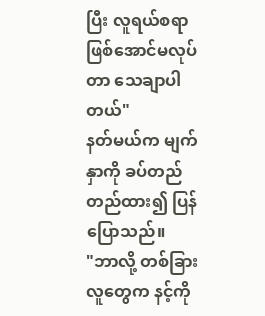ပြီး လူရယ်စရာဖြစ်အောင်မလုပ်တာ သေချာပါတယ်"
နတ်မယ်က မျက်နှာကို ခပ်တည်တည်ထား၍ ပြန်ပြောသည်။
"ဘာလို့ တစ်ခြားလူတွေက နင့်ကို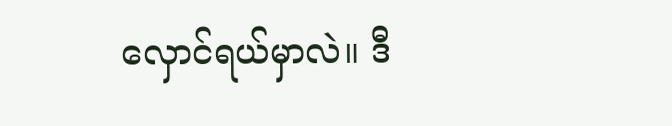လှောင်ရယ်မှာလဲ။ ဒီ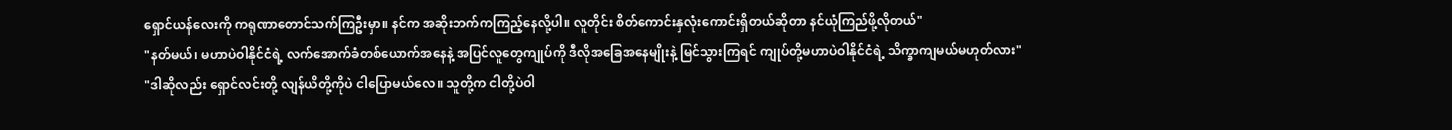ရှောင်ယန်လေးကို ကရုဏာတောင်သက်ကြဦးမှာ။ နင်က အဆိုးဘက်ကကြည့်နေလို့ပါ။ လူတိုင်း စိတ်ကောင်းနှလုံးကောင်းရှိတယ်ဆိုတာ နင်ယုံကြည်ဖို့လိုတယ်"
"နတ်မယ်၊ မဟာပဲဝါနိုင်ငံရဲ့ လက်အောက်ခံတစ်ယောက်အနေနဲ့ အပြင်လူတွေကျုပ်ကို ဒီလိုအခြေအနေမျိုးနဲ့ မြင်သွားကြရင် ကျုပ်တို့မဟာပဲဝါနိုင်ငံရဲ့ သိက္ခာကျမယ်မဟုတ်လား"
"ဒါဆိုလည်း ရှောင်လင်းတို့ လျန်ယိတို့ကိုပဲ ငါပြောမယ်လေ။ သူတို့က ငါတို့ပဲဝါ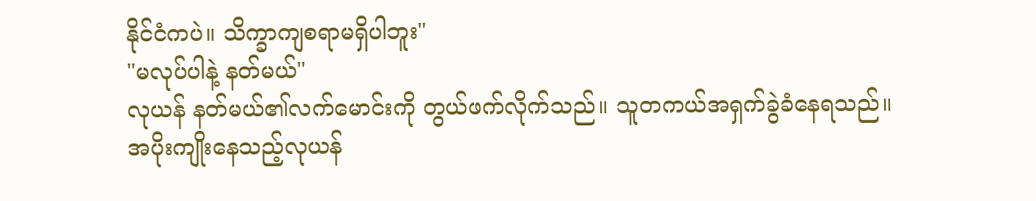နိုင်ငံကပဲ။ သိက္ခာကျစရာမရှိပါဘူး"
"မလုပ်ပါနဲ့ နတ်မယ်"
လုယန် နတ်မယ်၏လက်မောင်းကို တွယ်ဖက်လိုက်သည်။ သူတကယ်အရှက်ခွဲခံနေရသည်။
အပိုးကျိုးနေသည့်လုယန်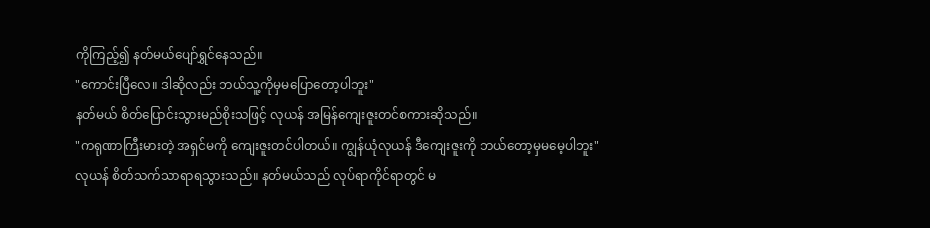ကိုကြည့်၍ နတ်မယ်ပျော်ရွှင်နေသည်။
"ကောင်းပြီလေ။ ဒါဆိုလည်း ဘယ်သူ့ကိုမှမပြောတော့ပါဘူး"
နတ်မယ် စိတ်ပြောင်းသွားမည်စိုးသဖြင့် လုယန် အမြန်ကျေးဇူးတင်စကားဆိုသည်။
"ကရုဏာကြီးမားတဲ့ အရှင်မကို ကျေးဇူးတင်ပါတယ်။ ကျွန်ယုံလုယန် ဒီကျေးဇူးကို ဘယ်တော့မှမမေ့ပါဘူး"
လုယန် စိတ်သက်သာရာရသွားသည်။ နတ်မယ်သည် လုပ်ရာကိုင်ရာတွင် မ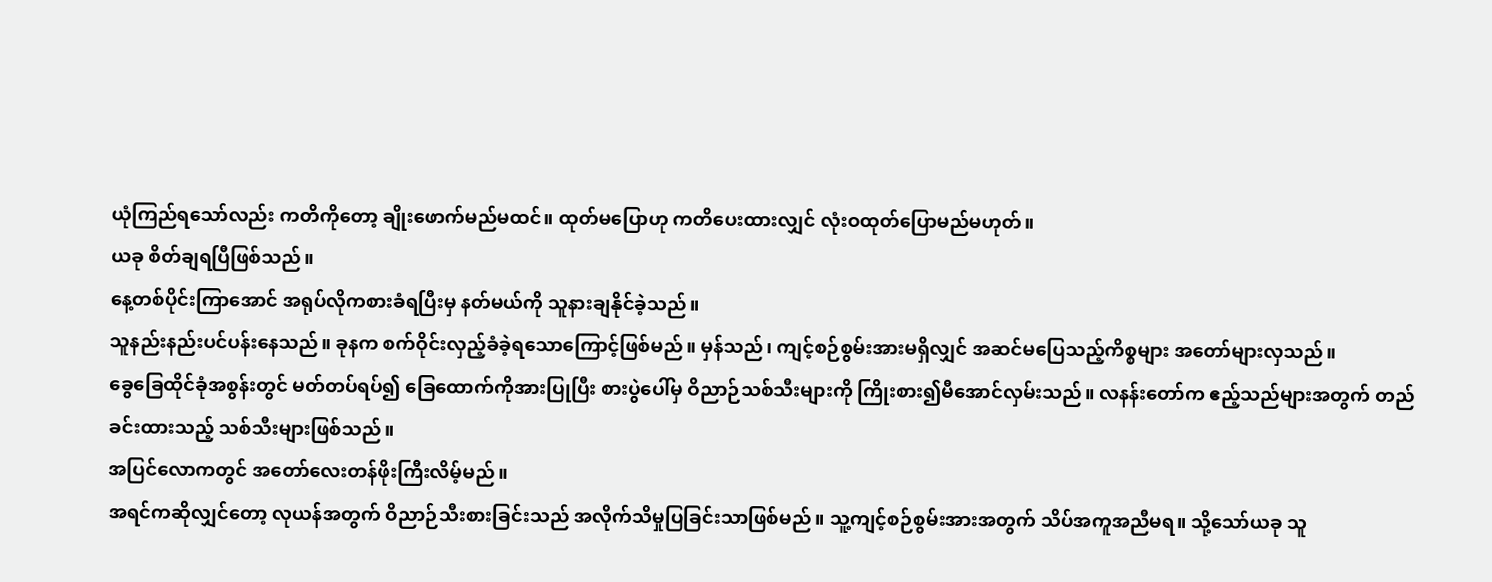ယုံကြည်ရသော်လည်း ကတိကိုတော့ ချိုးဖောက်မည်မထင်။ ထုတ်မပြောဟု ကတိပေးထားလျှင် လုံးဝထုတ်ပြောမည်မဟုတ်။
ယခု စိတ်ချရပြီဖြစ်သည်။
နေ့တစ်ပိုင်းကြာအောင် အရုပ်လိုကစားခံရပြီးမှ နတ်မယ်ကို သူနားချနိုင်ခဲ့သည်။
သူနည်းနည်းပင်ပန်းနေသည်။ ခုနက စက်ဝိုင်းလှည့်ခံခဲ့ရသောကြောင့်ဖြစ်မည်။ မှန်သည်၊ ကျင့်စဉ်စွမ်းအားမရှိလျှင် အဆင်မပြေသည့်ကိစ္စများ အတော်များလှသည်။
ခွေခြေထိုင်ခုံအစွန်းတွင် မတ်တပ်ရပ်၍ ခြေထောက်ကိုအားပြုပြီး စားပွဲပေါ်မှ ဝိညာဉ်သစ်သီးများကို ကြိုးစား၍မီအောင်လှမ်းသည်။ လနန်းတော်က ဧည့်သည်များအတွက် တည်ခင်းထားသည့် သစ်သီးများဖြစ်သည်။
အပြင်လောကတွင် အတော်လေးတန်ဖိုးကြီးလိမ့်မည်။
အရင်ကဆိုလျှင်တော့ လုယန်အတွက် ဝိညာဉ်သီးစားခြင်းသည် အလိုက်သိမှုပြခြင်းသာဖြစ်မည်။ သူ့ကျင့်စဉ်စွမ်းအားအတွက် သိပ်အကူအညီမရ။ သို့သော်ယခု သူ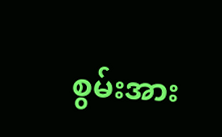စွမ်းအား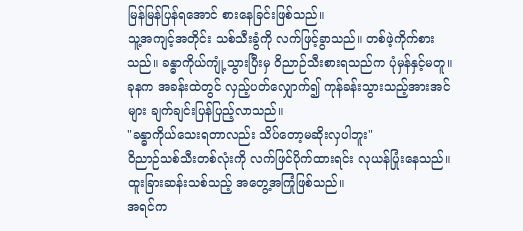မြန်မြန်ပြန်ရအောင် စားနေခြင်းဖြစ်သည်။
သူ့အကျင့်အတိုင်း သစ်သီးခွံကို လက်ဖြင့်ခွာသည်။ တစ်ဖဲ့ကိုက်စားသည်။ ခန္ဓာကိုယ်ကျုံ့သွားပြီးမှ ဝိညာဉ်သီးစားရသည်က ပုံမှန်နှင့်မတူ။ ခုနက အခန်းထဲတွင် လှည့်ပတ်လျှောက်၍ ကုန်ခန်းသွားသည့်အားအင်များ ချက်ချင်းပြန်ပြည့်လာသည်။
"ခန္ဓာကိုယ်သေးရတာလည်း သိပ်တော့မဆိုးလှပါဘူး"
ဝိညာဉ်သစ်သီးတစ်လုံးကို လက်ဖြင်ပိုက်ထားရင်း လုယန်ပြုံးနေသည်။ ထူးခြားဆန်းသစ်သည့် အတွေ့အကြုံဖြစ်သည်။
အရင်က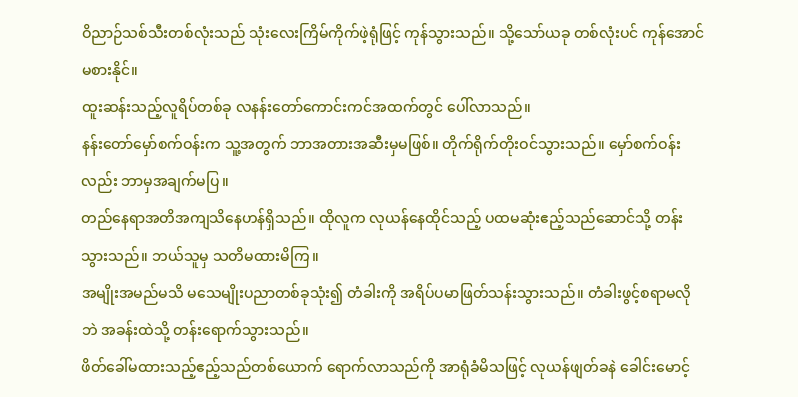ဝိညာဉ်သစ်သီးတစ်လုံးသည် သုံးလေးကြိမ်ကိုက်ဖဲ့ရုံဖြင့် ကုန်သွားသည်။ သို့သော်ယခု တစ်လုံးပင် ကုန်အောင်မစားနိုင်။
ထူးဆန်းသည့်လူရိပ်တစ်ခု လနန်းတော်ကောင်းကင်အထက်တွင် ပေါ်လာသည်။
နန်းတော်မှော်စက်ဝန်းက သူ့အတွက် ဘာအတားအဆီးမှမဖြစ်။ တိုက်ရိုက်တိုးဝင်သွားသည်။ မှော်စက်ဝန်းလည်း ဘာမှအချက်မပြ။
တည်နေရာအတိအကျသိနေဟန်ရှိသည်။ ထိုလူက လုယန်နေထိုင်သည့် ပထမဆုံးဧည့်သည်ဆောင်သို့ တန်းသွားသည်။ ဘယ်သူမှ သတိမထားမိကြ။
အမျိုးအမည်မသိ မသေမျိုးပညာတစ်ခုသုံး၍ တံခါးကို အရိပ်ပမာဖြတ်သန်းသွားသည်။ တံခါးဖွင့်စရာမလိုဘဲ အခန်းထဲသို့ တန်းရောက်သွားသည်။
ဖိတ်ခေါ်မထားသည့်ဧည့်သည်တစ်ယောက် ရောက်လာသည်ကို အာရုံခံမိသဖြင့် လုယန်ဖျတ်ခနဲ ခေါင်းမောင့်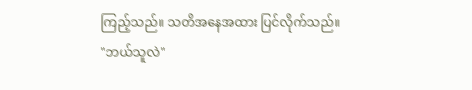ကြည့်သည်။ သတိအနေအထား ပြင်လိုက်သည်။
"ဘယ်သူလဲ"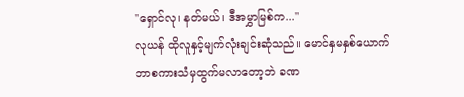"ရှောင်လု၊ နတ်မယ်၊ ဒီအမွှာမြစ်က..."
လုယန် ထိုလူနှင့်မျက်လုံးချင်းဆုံသည်။ မောင်နှမနှစ်ယောက် ဘာစကားသံမှထွက်မလာတော့ဘဲ ခဏ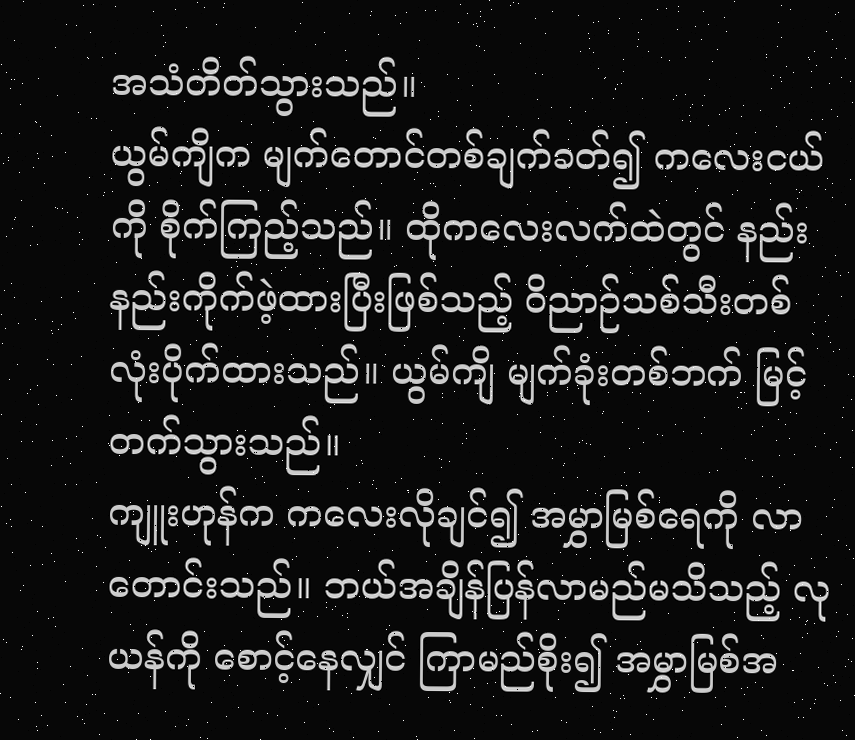အသံတိတ်သွားသည်။
ယွမ်ကျိက မျက်တောင်တစ်ချက်ခတ်၍ ကလေးငယ်ကို စိုက်ကြည့်သည်။ ထိုကလေးလက်ထဲတွင် နည်းနည်းကိုက်ဖဲ့ထားပြီးဖြစ်သည့် ဝိညာဉ်သစ်သီးတစ်လုံးပိုက်ထားသည်။ ယွမ်ကျိ မျက်ခုံးတစ်ဘက် မြင့်တက်သွားသည်။
ကျူးဟုန်က ကလေးလိုချင်၍ အမွှာမြစ်ရေကို လာတောင်းသည်။ ဘယ်အချိန်ပြန်လာမည်မသိသည့် လုယန်ကို စောင့်နေလျှင် ကြာမည်စိုး၍ အမွှာမြစ်အ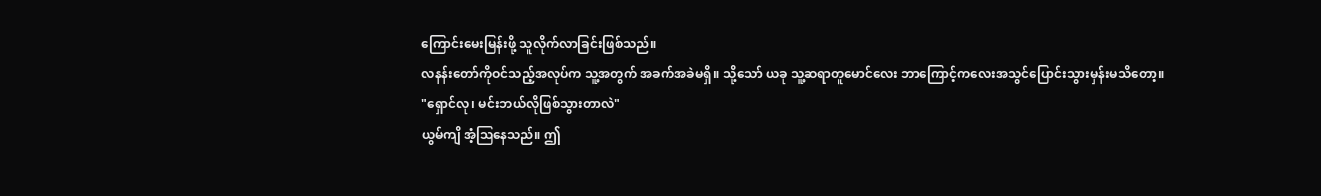ကြောင်းမေးမြန်းဖို့ သူလိုက်လာခြင်းဖြစ်သည်။
လနန်းတော်ကိုဝင်သည့်အလုပ်က သူ့အတွက် အခက်အခဲမရှိ။ သို့သော် ယခု သူ့ဆရာတူမောင်လေး ဘာကြောင့်ကလေးအသွင်ပြောင်းသွားမှန်းမသိတော့။
"ရှောင်လု၊ မင်းဘယ်လိုဖြစ်သွားတာလဲ"
ယွမ်ကျိ အံ့ဩနေသည်။ ဤ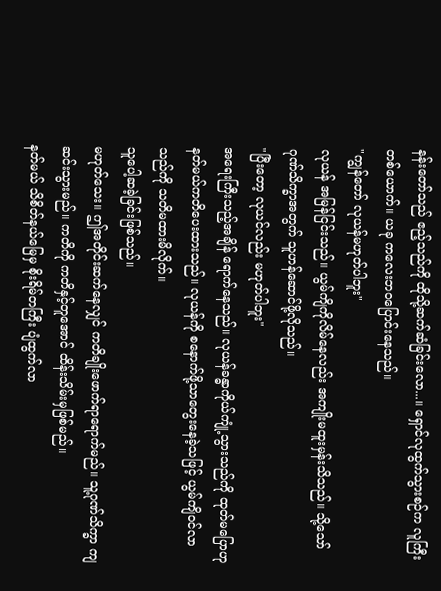နန်းတော်သည် ဧည့်သည်ကို ထိုသို့ဆက်ဆံခြင်းလော...။ ရှောင်လုထွက်သွားစဉ်က လူကြီးတစ်ယောက်။ ယခု ကလေးဘဝပြောင်းနေသည်။
"ကျွန်တော် လုယန်မဟုတ်ပါဘူး"
လုယန် အမြန်ငြင်းသည်။ ယွမ်ကျိကိုလိမ်နေလည်း အကျိုးမထူးမှန်းသိသည်။ သို့သော် ဂုဏ်သိက္ခာအတွက် သူဟန်ဆောင်ဖို့လိုသည်။
"ပြီးတော့ လုယင်လည်း မဟုတ်ပါဘူး"
အရေးကြီးသည့်အချိန် ရောက်နေသည်။ လုယန်ခန္ဓာကိုယ်ကျုံ့သွားသည်ကို ထုတ်မပြောဟု နတ်မယ်ကတိပေးထားသည်။ လုယန်ကို စနောက်ဖို့သာတွေးနေခဲ့သဖြင့် ယွမ်ကျိဝင်လာသည်ကို သတိမထားမိလိုက်။
သူပေါ့ဆခဲ့ခြင်းဖြစ်သည်။
မဟုတ်သေး။ ဤအတိုင်းဆက်နေလျှင် ကတိချိုးဖောက်ရာရောက်မည်။ သူ့ဂုဏ်သိက္ခာ ကျဆင်းသွားမည်။ ကတိကို ကတိနှင့်တူအောင် ထိန်းသိမ်းမှဖြစ်မည်။
နတ်မယ် သိစိတ်နယ်မြေမှ စိုးရိမ်တကြီး ပျံထွက်လာ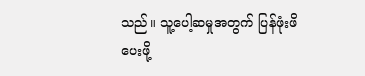သည်။ သူ့ပေါ့ဆမှုအတွက် ပြန်ဖုံးဖိပေးဖို့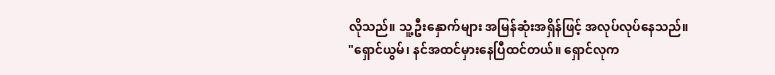လိုသည်။ သူ့ဦးနှောက်များ အမြန်ဆုံးအရှိန်ဖြင့် အလုပ်လုပ်နေသည်။
"ရှောင်ယွမ်၊ နင်အထင်မှားနေပြီထင်တယ်။ ရှောင်လုက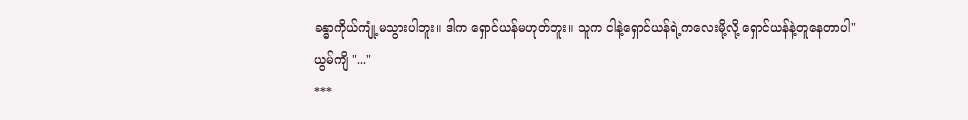ခန္ဓာကိုယ်ကျုံ့မသွားပါဘူး။ ဒါက ရှောင်ယန်မဟုတ်ဘူး။ သူက ငါနဲ့ရှောင်ယန်ရဲ့ကလေးမို့လို့ ရှောင်ယန်နဲ့တူနေတာပါ"
ယွမ်ကျိ "..."
***